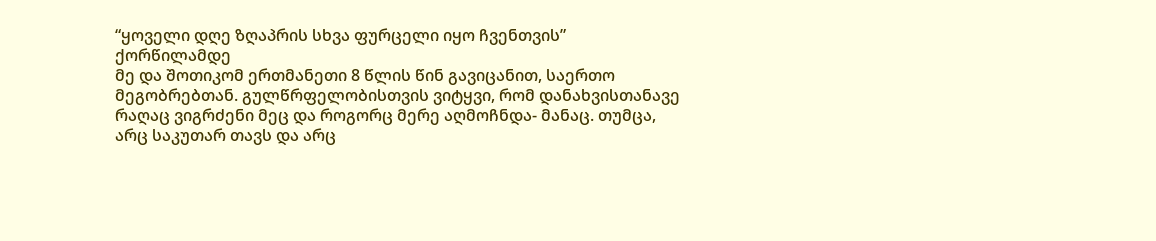“ყოველი დღე ზღაპრის სხვა ფურცელი იყო ჩვენთვის”
ქორწილამდე
მე და შოთიკომ ერთმანეთი 8 წლის წინ გავიცანით, საერთო მეგობრებთან. გულწრფელობისთვის ვიტყვი, რომ დანახვისთანავე რაღაც ვიგრძენი მეც და როგორც მერე აღმოჩნდა- მანაც. თუმცა, არც საკუთარ თავს და არც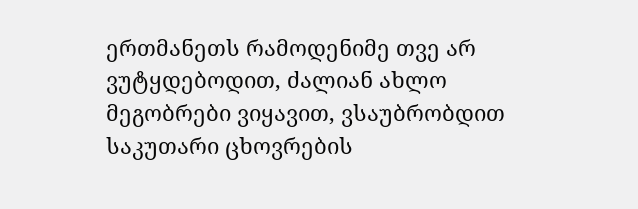ერთმანეთს რამოდენიმე თვე არ ვუტყდებოდით, ძალიან ახლო მეგობრები ვიყავით, ვსაუბრობდით საკუთარი ცხოვრების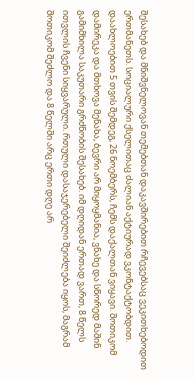შესახებ და მნიშვნელოვან თემებთან დაკავშირებით რჩევებსაც ვეკითხებოდით ერთმანეთს. სოციალური ქსელითაც ძალიან აქტიურად ვკონტაქტობდით. დაახლოებით 5 თვის შემდეგ, 26 ნოემბერს, ჩემს დაქალთან ვიყავი. შოთიკომ დამირეკა და მთხოვა მენახა, ბევრი არ მიყოყმანია, ვნახე და სწორედ მაშინ გამიმხილა საკუთარი გრძნობის შესახებ. იმ დღიდან ერთად ვართ, 8 წელს ითვლის ჩვენი სიყვარული. რთული დასაჯერებელი შეიძლება იყოს, მაგრამ შოთიკომ შეძლო და 8 წელში არც ერთი დღე არ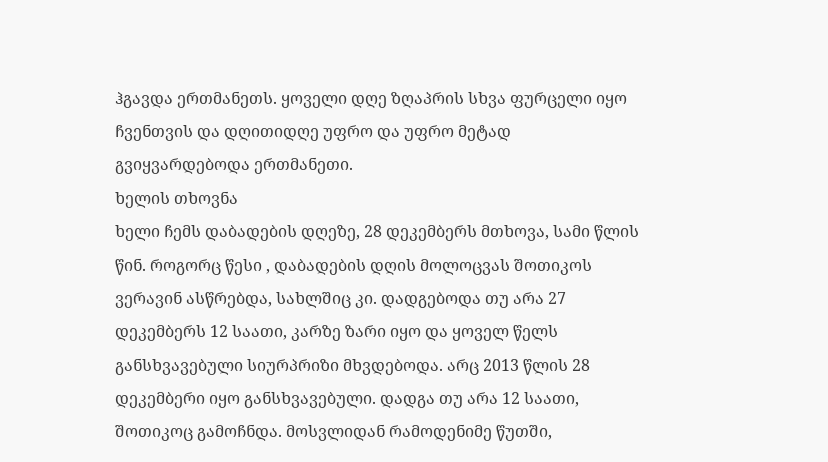ჰგავდა ერთმანეთს. ყოველი დღე ზღაპრის სხვა ფურცელი იყო ჩვენთვის და დღითიდღე უფრო და უფრო მეტად გვიყვარდებოდა ერთმანეთი.
ხელის თხოვნა
ხელი ჩემს დაბადების დღეზე, 28 დეკემბერს მთხოვა, სამი წლის წინ. როგორც წესი , დაბადების დღის მოლოცვას შოთიკოს ვერავინ ასწრებდა, სახლშიც კი. დადგებოდა თუ არა 27 დეკემბერს 12 საათი, კარზე ზარი იყო და ყოველ წელს განსხვავებული სიურპრიზი მხვდებოდა. არც 2013 წლის 28 დეკემბერი იყო განსხვავებული. დადგა თუ არა 12 საათი, შოთიკოც გამოჩნდა. მოსვლიდან რამოდენიმე წუთში,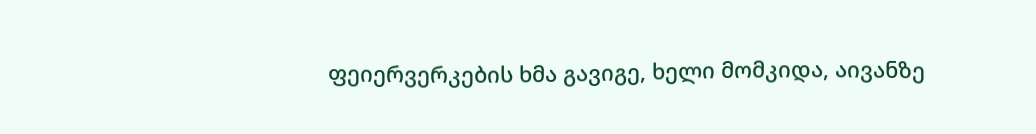ფეიერვერკების ხმა გავიგე, ხელი მომკიდა, აივანზე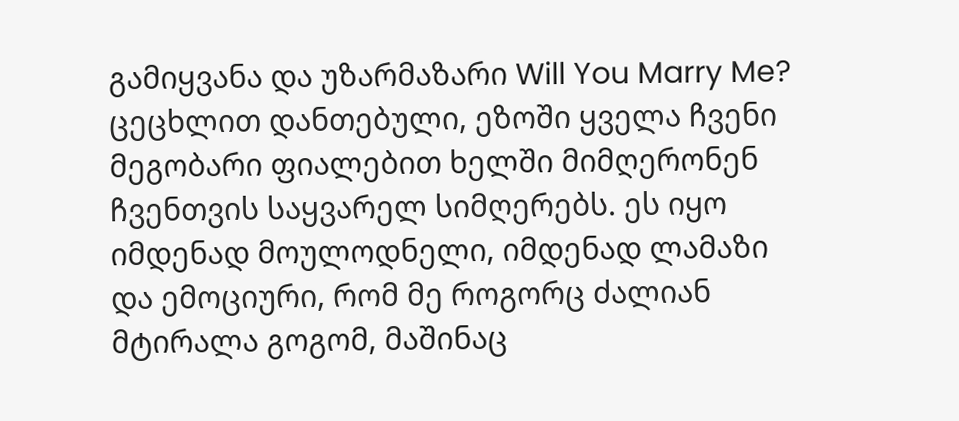გამიყვანა და უზარმაზარი Will You Marry Me? ცეცხლით დანთებული, ეზოში ყველა ჩვენი მეგობარი ფიალებით ხელში მიმღერონენ ჩვენთვის საყვარელ სიმღერებს. ეს იყო იმდენად მოულოდნელი, იმდენად ლამაზი და ემოციური, რომ მე როგორც ძალიან მტირალა გოგომ, მაშინაც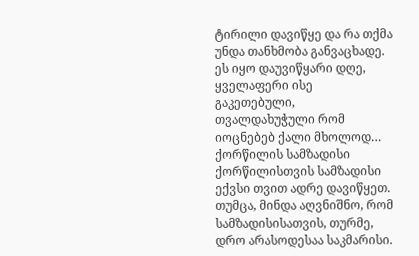ტირილი დავიწყე და რა თქმა უნდა თანხმობა განვაცხადე. ეს იყო დაუვიწყარი დღე, ყველაფერი ისე გაკეთებული, თვალდახუჭული რომ იოცნებებ ქალი მხოლოდ…
ქორწილის სამზადისი
ქორწილისთვის სამზადისი ექვსი თვით ადრე დავიწყეთ. თუმცა, მინდა აღვნიშნო, რომ სამზადისისათვის, თურმე, დრო არასოდესაა საკმარისი.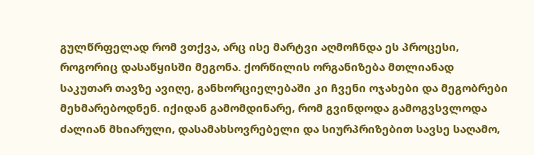გულწრფელად რომ ვთქვა, არც ისე მარტვი აღმოჩნდა ეს პროცესი, როგორიც დასაწყისში მეგონა. ქორწილის ორგანიზება მთლიანად საკუთარ თავზე ავიღე, განხორციელებაში კი ჩვენი ოჯახები და მეგობრები მეხმარებოდნენ. იქიდან გამომდინარე, რომ გვინდოდა გამოგვსვლოდა ძალიან მხიარული, დასამახსოვრებელი და სიურპრიზებით სავსე საღამო,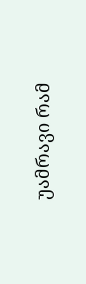უამრავი რამ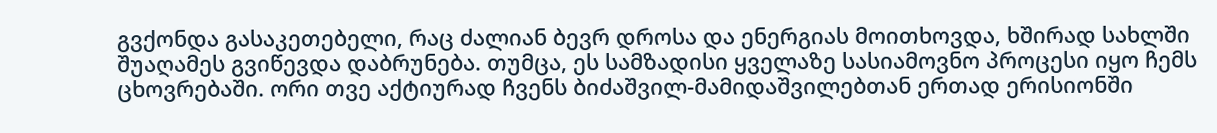გვქონდა გასაკეთებელი, რაც ძალიან ბევრ დროსა და ენერგიას მოითხოვდა, ხშირად სახლში შუაღამეს გვიწევდა დაბრუნება. თუმცა, ეს სამზადისი ყველაზე სასიამოვნო პროცესი იყო ჩემს ცხოვრებაში. ორი თვე აქტიურად ჩვენს ბიძაშვილ-მამიდაშვილებთან ერთად ერისიონში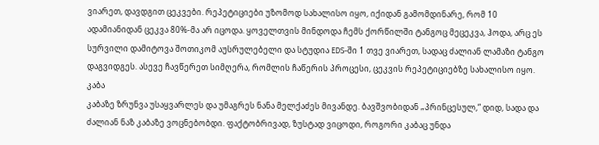ვიარეთ, დავდგით ცეკვები. რეპეტიციები უზომოდ სახალისო იყო, იქიდან გამომდინარე, რომ 10 ადამიანიდან ცეკვა 80%-მა არ იცოდა. ყოველთვის მინდოდა ჩემს ქორწილში ტანგოც მეცეკვა, ჰოდა, არც ეს სურვილი დამიტოვა შოთიკომ აუსრულებელი და სტუდია EDS-ში 1 თვე ვიარეთ, სადაც ძალიან ლამაზი ტანგო დაგვიდგეს. ასევე ჩავწერეთ სიმღერა, რომლის ჩაწერის პროცესი, ცეკვის რეპეტიციებზე სახალისო იყო.
კაბა
კაბაზე ზრუნვა უსაყვარლეს და უმაგრეს ნანა მელქაძეს მივანდე. ბავშვობიდან „პრინცესულ,“ დიდ, სადა და ძალიან ნაზ კაბაზე ვოცნებობდი. ფაქტობრივად, ზუსტად ვიცოდი, როგორი კაბაც უნდა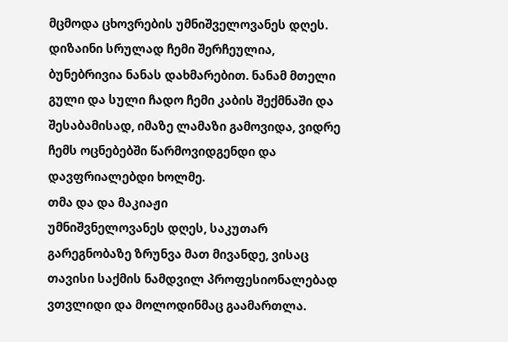მცმოდა ცხოვრების უმნიშველოვანეს დღეს. დიზაინი სრულად ჩემი შერჩეულია, ბუნებრივია ნანას დახმარებით. ნანამ მთელი გული და სული ჩადო ჩემი კაბის შექმნაში და შესაბამისად, იმაზე ლამაზი გამოვიდა, ვიდრე ჩემს ოცნებებში წარმოვიდგენდი და დავფრიალებდი ხოლმე.
თმა და და მაკიაჟი
უმნიშვნელოვანეს დღეს, საკუთარ გარეგნობაზე ზრუნვა მათ მივანდე, ვისაც თავისი საქმის ნამდვილ პროფესიონალებად ვთვლიდი და მოლოდინმაც გაამართლა.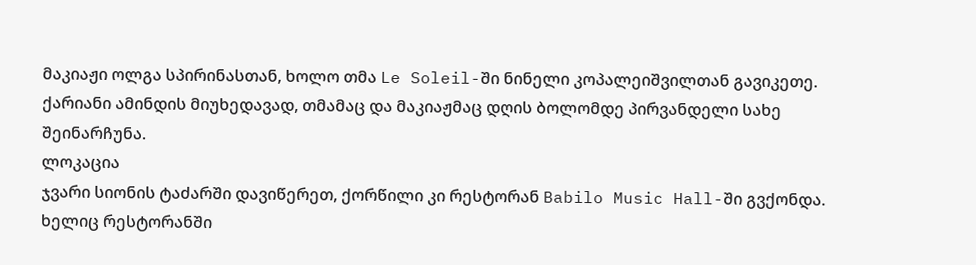მაკიაჟი ოლგა სპირინასთან, ხოლო თმა Le Soleil-ში ნინელი კოპალეიშვილთან გავიკეთე. ქარიანი ამინდის მიუხედავად, თმამაც და მაკიაჟმაც დღის ბოლომდე პირვანდელი სახე შეინარჩუნა.
ლოკაცია
ჯვარი სიონის ტაძარში დავიწერეთ, ქორწილი კი რესტორან Babilo Music Hall-ში გვქონდა. ხელიც რესტორანში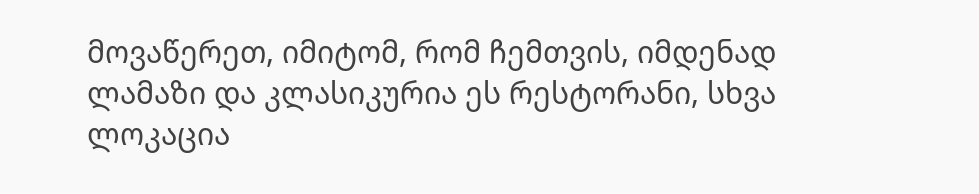მოვაწერეთ, იმიტომ, რომ ჩემთვის, იმდენად ლამაზი და კლასიკურია ეს რესტორანი, სხვა ლოკაცია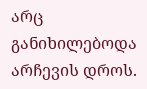არც განიხილებოდა არჩევის დროს.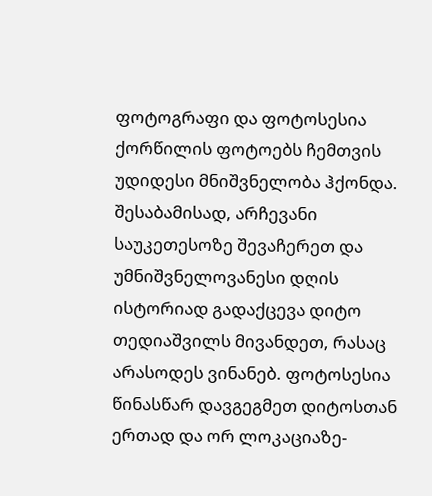ფოტოგრაფი და ფოტოსესია
ქორწილის ფოტოებს ჩემთვის უდიდესი მნიშვნელობა ჰქონდა. შესაბამისად, არჩევანი საუკეთესოზე შევაჩერეთ და უმნიშვნელოვანესი დღის ისტორიად გადაქცევა დიტო თედიაშვილს მივანდეთ, რასაც არასოდეს ვინანებ. ფოტოსესია წინასწარ დავგეგმეთ დიტოსთან ერთად და ორ ლოკაციაზე-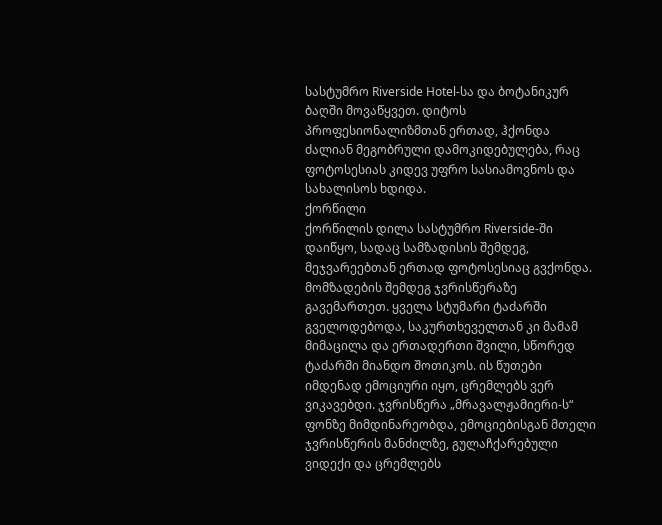სასტუმრო Riverside Hotel-სა და ბოტანიკურ ბაღში მოვაწყვეთ. დიტოს პროფესიონალიზმთან ერთად, ჰქონდა ძალიან მეგობრული დამოკიდებულება, რაც ფოტოსესიას კიდევ უფრო სასიამოვნოს და სახალისოს ხდიდა.
ქორწილი
ქორწილის დილა სასტუმრო Riverside-ში დაიწყო, სადაც სამზადისის შემდეგ, მეჯვარეებთან ერთად ფოტოსესიაც გვქონდა. მომზადების შემდეგ ჯვრისწერაზე გავემართეთ. ყველა სტუმარი ტაძარში გველოდებოდა, საკურთხეველთან კი მამამ მიმაცილა და ერთადერთი შვილი, სწორედ ტაძარში მიანდო შოთიკოს. ის წუთები იმდენად ემოციური იყო, ცრემლებს ვერ ვიკავებდი. ჯვრისწერა „მრავალჟამიერი-ს“ ფონზე მიმდინარეობდა, ემოციებისგან მთელი ჯვრისწერის მანძილზე, გულაჩქარებული ვიდექი და ცრემლებს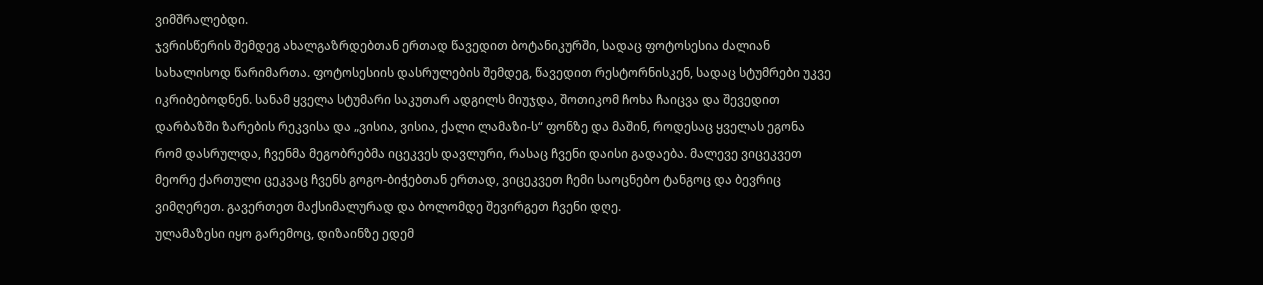ვიმშრალებდი.
ჯვრისწერის შემდეგ ახალგაზრდებთან ერთად წავედით ბოტანიკურში, სადაც ფოტოსესია ძალიან სახალისოდ წარიმართა. ფოტოსესიის დასრულების შემდეგ, წავედით რესტორნისკენ, სადაც სტუმრები უკვე იკრიბებოდნენ. სანამ ყველა სტუმარი საკუთარ ადგილს მიუჯდა, შოთიკომ ჩოხა ჩაიცვა და შევედით დარბაზში ზარების რეკვისა და „ვისია, ვისია, ქალი ლამაზი-ს“ ფონზე და მაშინ, როდესაც ყველას ეგონა რომ დასრულდა, ჩვენმა მეგობრებმა იცეკვეს დავლური, რასაც ჩვენი დაისი გადაება. მალევე ვიცეკვეთ მეორე ქართული ცეკვაც ჩვენს გოგო-ბიჭებთან ერთად, ვიცეკვეთ ჩემი საოცნებო ტანგოც და ბევრიც ვიმღერეთ. გავერთეთ მაქსიმალურად და ბოლომდე შევირგეთ ჩვენი დღე.
ულამაზესი იყო გარემოც, დიზაინზე ედემ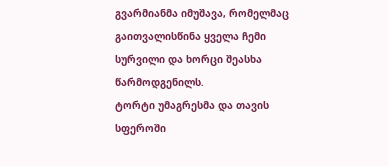გვარმიანმა იმუშავა, რომელმაც გაითვალისწინა ყველა ჩემი სურვილი და ხორცი შეასხა წარმოდგენილს.
ტორტი უმაგრესმა და თავის სფეროში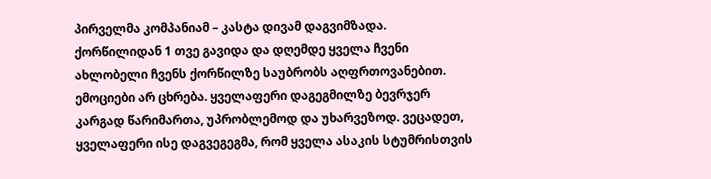პირველმა კომპანიამ – კასტა დივამ დაგვიმზადა.
ქორწილიდან 1 თვე გავიდა და დღემდე ყველა ჩვენი ახლობელი ჩვენს ქორწილზე საუბრობს აღფრთოვანებით. ემოციები არ ცხრება. ყველაფერი დაგეგმილზე ბევრჯერ კარგად წარიმართა, უპრობლემოდ და უხარვეზოდ. ვეცადეთ, ყველაფერი ისე დაგვეგეგმა, რომ ყველა ასაკის სტუმრისთვის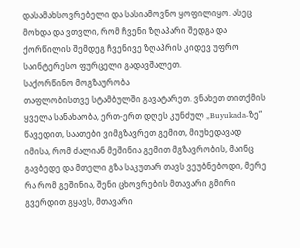დასამახსოვრებელი და სასიამოვნო ყოფილიყო. ასეც მოხდა და ვთვლი, რომ ჩვენი ზღაპარი შედგა და ქორწილის შემდეგ ჩვენივე ზღაპრის კიდევ უფრო საინტერესო ფურცელი გადავშალეთ.
საქორწინო მოგზაურობა
თაფლობისთვე სტამბულში გავატარეთ. ვნახეთ თითქმის ყველა სანახაობა, ერთ-ერთ დღეს კუნძულ „Buyukada-ზე“ წავედით, საათები ვიმგზავრეთ გემით, მიუხედავად იმისა, რომ ძალიან მეშინია გემით მგზავრობის, მაინც გავბედე და მთელი გზა საკუთარ თავს ვეუბნებოდი, მერე რა რომ გეშინია, შენი ცხოვრების მთავარი გმირი გვერდით გყავს, მთავარი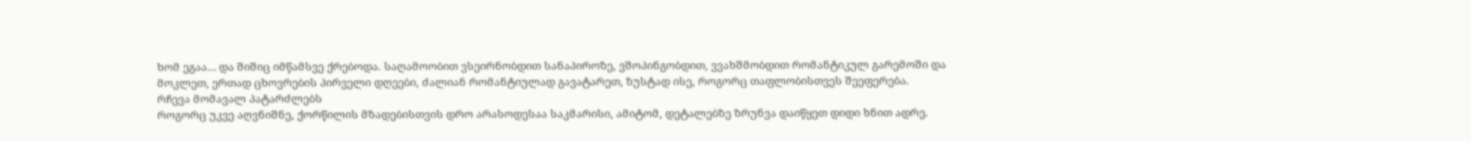ხომ ეგაა… და შიშიც იმწამსვე ქრებოდა. საღამოობით ვსეირნობდით სანაპიროზე, ვშოპინგობდით, ვვახშმობდით რომანტიკულ გარემოში და მოკლეთ, ერთად ცხოვრების პირველი დღეები, ძალიან რომანტიულად გავატარეთ, ზუსტად ისე, როგორც თაფლობისთვეს შეეფერება.
რჩევა მომავალ პატარძლებს
როგორც უკვე აღვნიშნე, ქორწილის მზადებისთვის დრო არასოდესაა საკმარისი, ამიტომ, დეტალებზე ზრუნვა დაიწყეთ დიდი ხნით ადრე.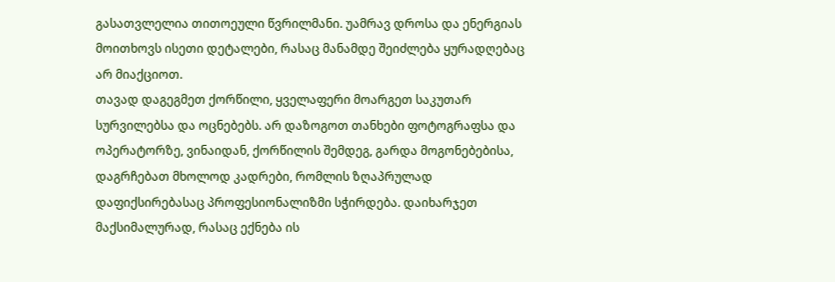გასათვლელია თითოეული წვრილმანი. უამრავ დროსა და ენერგიას მოითხოვს ისეთი დეტალები, რასაც მანამდე შეიძლება ყურადღებაც არ მიაქციოთ.
თავად დაგეგმეთ ქორწილი, ყველაფერი მოარგეთ საკუთარ სურვილებსა და ოცნებებს. არ დაზოგოთ თანხები ფოტოგრაფსა და ოპერატორზე, ვინაიდან, ქორწილის შემდეგ, გარდა მოგონებებისა, დაგრჩებათ მხოლოდ კადრები, რომლის ზღაპრულად დაფიქსირებასაც პროფესიონალიზმი სჭირდება. დაიხარჯეთ მაქსიმალურად, რასაც ექნება ის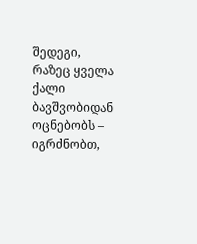შედეგი, რაზეც ყველა ქალი ბავშვობიდან ოცნებობს – იგრძნობთ,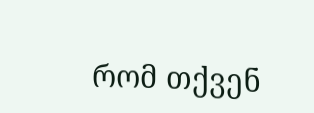რომ თქვენ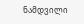ნამდვილი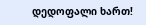დედოფალი ხართ!